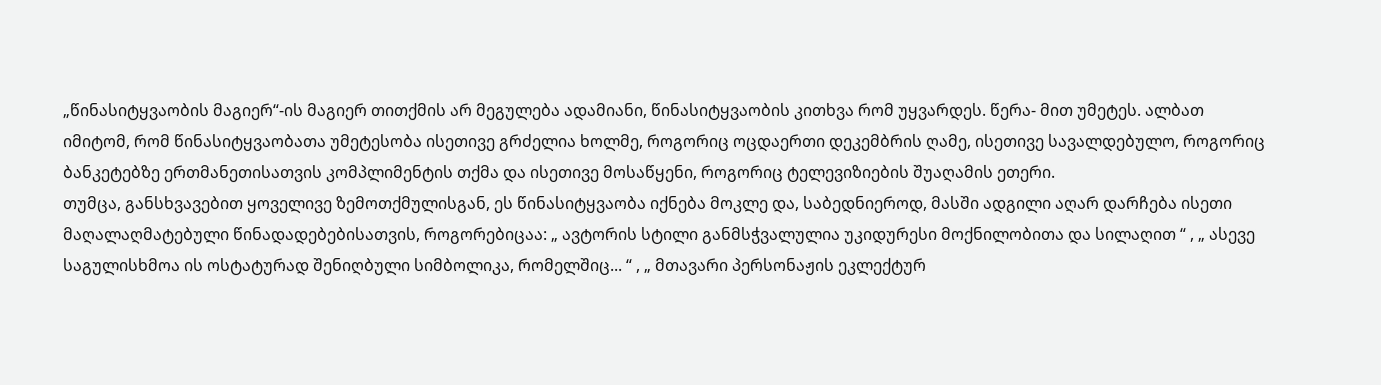„წინასიტყვაობის მაგიერ“-ის მაგიერ თითქმის არ მეგულება ადამიანი, წინასიტყვაობის კითხვა რომ უყვარდეს. წერა- მით უმეტეს. ალბათ იმიტომ, რომ წინასიტყვაობათა უმეტესობა ისეთივე გრძელია ხოლმე, როგორიც ოცდაერთი დეკემბრის ღამე, ისეთივე სავალდებულო, როგორიც ბანკეტებზე ერთმანეთისათვის კომპლიმენტის თქმა და ისეთივე მოსაწყენი, როგორიც ტელევიზიების შუაღამის ეთერი.
თუმცა, განსხვავებით ყოველივე ზემოთქმულისგან, ეს წინასიტყვაობა იქნება მოკლე და, საბედნიეროდ, მასში ადგილი აღარ დარჩება ისეთი მაღალაღმატებული წინადადებებისათვის, როგორებიცაა: „ ავტორის სტილი განმსჭვალულია უკიდურესი მოქნილობითა და სილაღით “ , „ ასევე საგულისხმოა ის ოსტატურად შენიღბული სიმბოლიკა, რომელშიც... “ , „ მთავარი პერსონაჟის ეკლექტურ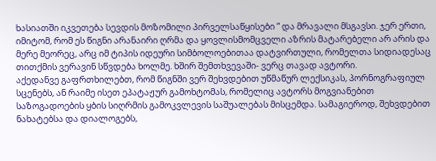ხასიათში იკვეთება სევდის მოზომილი პირველსაწყისები “ და მრავალი მსგავსი. ჯერ ერთი, იმიტომ, რომ ეს წიგნი არანაირი ღრმა და ყოვლისმომცველი აზრის მატარებელი არ არის და მერე მეორეც, არც იმ ტიპის იდეური სიმბოლოებითაა დატვირთული, რომელთა სიდიადესაც თითქმის ვერავინ სწვდება ხოლმე. ხშირ შემთხვევაში- ვერც თავად ავტორი.
აქედანვე გაფრთხილებთ, რომ წიგნში ვერ შეხვდებით უწმაწურ ლექსიკას, პორნოგრაფიულ სცენებს, ან რაიმე ისეთ ეპატაჟურ გამოხტომას, რომელიც ავტორს მოგვიანებით საზოგადოების ყბის სიღრმის გამოკვლევის საშუალებას მისცემდა. სამაგიეროდ, შეხვდებით ნახატებსა და დიალოგებს,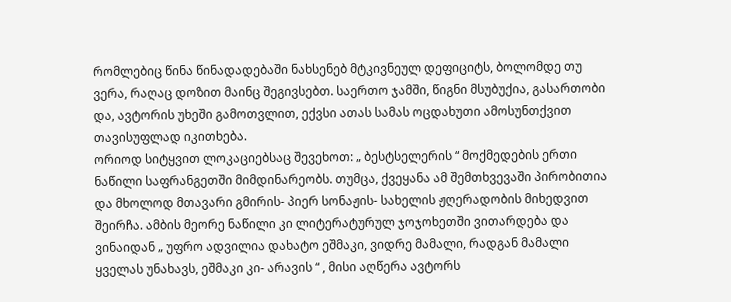რომლებიც წინა წინადადებაში ნახსენებ მტკივნეულ დეფიციტს, ბოლომდე თუ ვერა, რაღაც დოზით მაინც შეგივსებთ. საერთო ჯამში, წიგნი მსუბუქია, გასართობი და, ავტორის უხეში გამოთვლით, ექვსი ათას სამას ოცდახუთი ამოსუნთქვით თავისუფლად იკითხება.
ორიოდ სიტყვით ლოკაციებსაც შევეხოთ: „ ბესტსელერის “ მოქმედების ერთი ნაწილი საფრანგეთში მიმდინარეობს. თუმცა, ქვეყანა ამ შემთხვევაში პირობითია და მხოლოდ მთავარი გმირის- პიერ სონაჟის- სახელის ჟღერადობის მიხედვით შეირჩა. ამბის მეორე ნაწილი კი ლიტერატურულ ჯოჯოხეთში ვითარდება და ვინაიდან „ უფრო ადვილია დახატო ეშმაკი, ვიდრე მამალი, რადგან მამალი ყველას უნახავს, ეშმაკი კი- არავის “ , მისი აღწერა ავტორს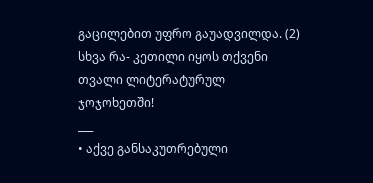გაცილებით უფრო გაუადვილდა. (2)
სხვა რა- კეთილი იყოს თქვენი თვალი ლიტერატურულ ჯოჯოხეთში!
___
• აქვე განსაკუთრებული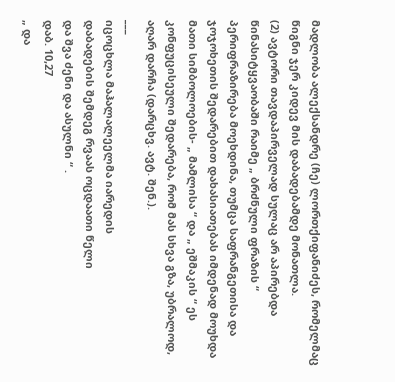მადლობა ალექსანდრე (ჩე) ლორთქიფანიძეს, რომელმაც წიგნი ჯერ კიდევ მის დაბადებამდე მონათლა.
(2) ავტორი თავდაპირველად სულაც არ აპირებდა წინასიტყვაობაში რაიმე „ ბრძნული ფრაზის “ პერიფრაზირება მოეხდინა, თუმცა საფრანგეთისა და ჯოჯოხეთის შედარებით დახასიათებას იმდენად მოუხდა მათი სიმბოლოების- „ მამლისა “ და „ ეშმაკის “ ეს კონფუცისეული შედარება, რომ მას სხვა გზა, უბრალოდ, აღარ დარჩა (დარცხვ. ავტ. შენ.).
___
იცოცხლა მაჰალალეელმა იარედის
დაბადების შემდეგ რვაას ოცდაათი წელი
და შვა ძენი და ასულნი “ .
დაბ. 10,27
„ და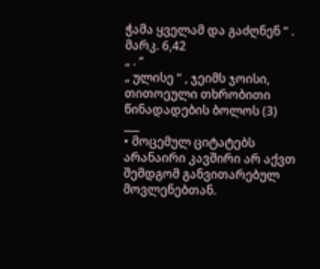ჭამა ყველამ და გაძღნენ “ .
მარკ. 6,42
„ . “
„ ულისე “ , ჯეიმს ჯოისი,
თითოეული თხრობითი წინადადების ბოლოს (3)
___
• მოცემულ ციტატებს არანაირი კავშირი არ აქვთ შემდგომ განვითარებულ მოვლენებთან.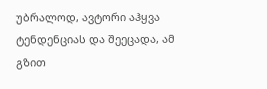უბრალოდ, ავტორი აჰყვა ტენდენციას და შეეცადა, ამ გზით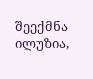შეექმნა ილუზია,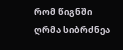რომ წიგნში ღრმა სიბრძნეა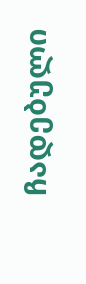ჩადებული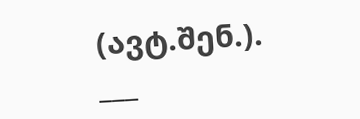(ავტ.შენ.).
___